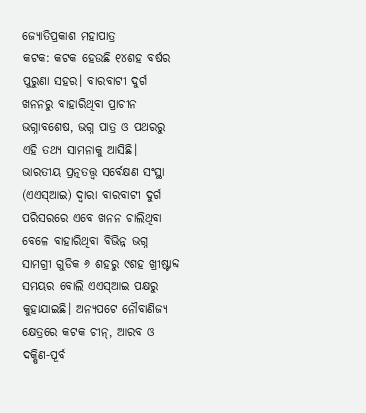ଜ୍ୟୋତିପ୍ରକାଶ ମହାପାତ୍ର
କଟକ: କଟକ ହେଉଛି ୧୪ଶହ ବର୍ଷର ପୁରୁଣା ସହର। ବାରବାଟୀ ଦୁର୍ଗ ଖନନରୁ ବାହାରିଥିବା ପ୍ରାଚୀନ ଭଗ୍ନାବଶେଷ, ଭଗ୍ନ ପାତ୍ର ଓ ପଥରରୁ ଏହି ତଥ୍ୟ ସାମନାକୁ ଆସିଛି। ଭାରତୀୟ ପ୍ରତ୍ନତତ୍ତ୍ବ ସର୍ବେକ୍ଷଣ ସଂସ୍ଥା (ଏଏସ୍ଆଇ) ଦ୍ବାରା ବାରବାଟୀ ଦୁର୍ଗ ପରିସରରେ ଏବେ ଖନନ ଚାଲିଥିବା ବେଳେ ବାହାରିଥିବା ବିଭିନ୍ନ ଭଗ୍ନ ସାମଗ୍ରୀ ଗୁଡିକ ୬ ଶହରୁ ୯ଶହ ଖ୍ରୀଷ୍ଟାବ୍ଦ ସମୟର ବୋଲି ଏଏସ୍ଆଇ ପକ୍ଷରୁ କୁହାଯାଇଛି। ଅନ୍ୟପଟେ ନୌବାଣିଜ୍ୟ କ୍ଷେତ୍ରରେ କଟକ ଚୀନ୍, ଆରବ ଓ ଦକ୍ଷିଣ-ପୂର୍ବ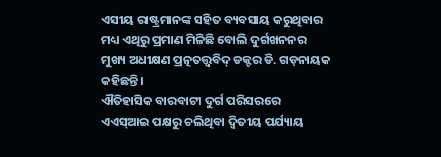ଏସୀୟ ରାଷ୍ଟ୍ରମାନଙ୍କ ସହିତ ବ୍ୟବସାୟ କରୁଥିବାର ମଧ୍ୟ ଏଥିରୁ ପ୍ରମାଣ ମିଳିଛି ବୋଲି ଦୁର୍ଗଖନନର ମୁଖ୍ୟ ଅଧୀକ୍ଷଣ ପ୍ରତ୍ନତତ୍ତ୍ବବିଦ୍ ଡକ୍ଟର ଡି. ଗଡ଼ନାୟକ କହିଛନ୍ତି।
ଐତିହାସିକ ବାରବାଟୀ ଦୁର୍ଗ ପରିସରରେ ଏଏସ୍ଆଇ ପକ୍ଷରୁ ଚଲିଥିବା ଦ୍ବିତୀୟ ପର୍ଯ୍ୟାୟ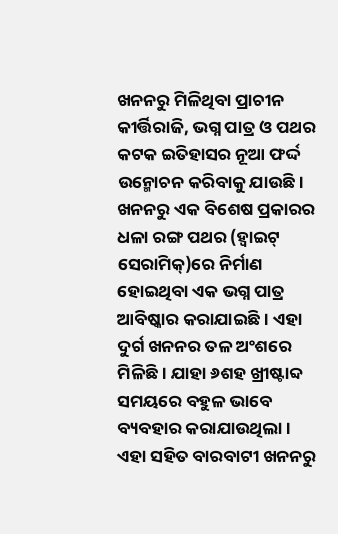ଖନନରୁ ମିଳିଥିବା ପ୍ରାଚୀନ କୀର୍ତ୍ତିରାଜି, ଭଗ୍ନ ପାତ୍ର ଓ ପଥର କଟକ ଇତିହାସର ନୂଆ ଫର୍ଦ୍ଦ ଉନ୍ମୋଚନ କରିବାକୁ ଯାଉଛି। ଖନନରୁ ଏକ ବିଶେଷ ପ୍ରକାରର ଧଳା ରଙ୍ଗ ପଥର (ହ୍ବାଇଟ୍ ସେରାମିକ୍)ରେ ନିର୍ମାଣ ହୋଇଥିବା ଏକ ଭଗ୍ନ ପାତ୍ର ଆବିଷ୍କାର କରାଯାଇଛି। ଏହା ଦୁର୍ଗ ଖନନର ତଳ ଅଂଶରେ ମିଳିଛି। ଯାହା ୬ଶହ ଖ୍ରୀଷ୍ଟାବ୍ଦ ସମୟରେ ବହୁଳ ଭାବେ ବ୍ୟବହାର କରାଯାଉଥିଲା। ଏହା ସହିତ ବାରବାଟୀ ଖନନରୁ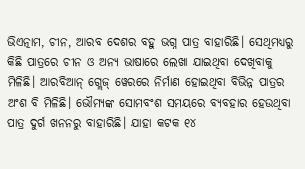ଭିଏତ୍ନାମ, ଚୀନ, ଆରବ ଦେଶର ବହୁ ଭଗ୍ନ ପାତ୍ର ବାହାରିଛି। ସେଥିମଧ୍ୟରୁ କିଛି ପାତ୍ରରେ ଚୀନ ଓ ଅନ୍ୟ ଭାଷାରେ ଲେଖା ଯାଇଥିବା ଦେଖିବାକୁ ମିଳିଛି। ଆରବିଆନ୍ ଗ୍ଲେଜ୍ ୱେରରେ ନିର୍ମାଣ ହୋଇଥିବା ବିଭିନ୍ନ ପାତ୍ରର ଅଂଶ ବି ମିଳିଛି। ଭୌମ୍ୟଙ୍କ ସୋମବଂଶ ସମୟରେ ବ୍ୟବହାର ହେଉଥିବା ପାତ୍ର ଦୁର୍ଗ ଖନନରୁ ବାହାରିଛି। ଯାହା କଟକ ୧୪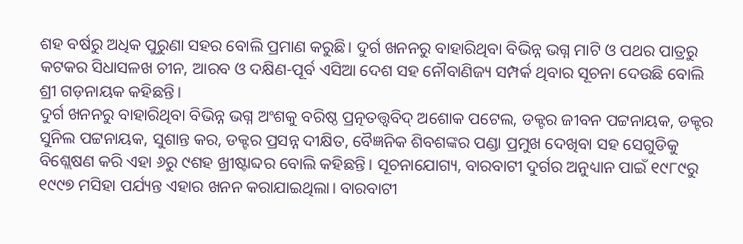ଶହ ବର୍ଷରୁ ଅଧିକ ପୁରୁଣା ସହର ବୋଲି ପ୍ରମାଣ କରୁଛି। ଦୁର୍ଗ ଖନନରୁ ବାହାରିଥିବା ବିଭିନ୍ନ ଭଗ୍ନ ମାଟି ଓ ପଥର ପାତ୍ରରୁ କଟକର ସିଧାସଳଖ ଚୀନ, ଆରବ ଓ ଦକ୍ଷିଣ-ପୂର୍ବ ଏସିଆ ଦେଶ ସହ ନୌବାଣିଜ୍ୟ ସମ୍ପର୍କ ଥିବାର ସୂଚନା ଦେଉଛି ବୋଲି ଶ୍ରୀ ଗଡ଼ନାୟକ କହିଛନ୍ତି।
ଦୁର୍ଗ ଖନନରୁ ବାହାରିଥିବା ବିଭିନ୍ନ ଭଗ୍ନ ଅଂଶକୁ ବରିଷ୍ଠ ପ୍ରତ୍ନତତ୍ତ୍ବବିଦ୍ ଅଶୋକ ପଟେଲ, ଡକ୍ଟର ଜୀବନ ପଟ୍ଟନାୟକ, ଡକ୍ଟର ସୁନିଲ ପଟ୍ଟନାୟକ, ସୁଶାନ୍ତ କର, ଡକ୍ଟର ପ୍ରସନ୍ନ ଦୀକ୍ଷିତ, ବୈଜ୍ଞନିକ ଶିବଶଙ୍କର ପଣ୍ଡା ପ୍ରମୁଖ ଦେଖିବା ସହ ସେଗୁଡିକୁ ବିଶ୍ଲେଷଣ କରି ଏହା ୬ରୁ ୯ଶହ ଖ୍ରୀଷ୍ଟାବ୍ଦର ବୋଲି କହିଛନ୍ତି। ସୂଚନାଯୋଗ୍ୟ, ବାରବାଟୀ ଦୁର୍ଗର ଅନୁଧ୍ୟାନ ପାଇଁ ୧୯୮୯ରୁ ୧୯୯୭ ମସିହା ପର୍ଯ୍ୟନ୍ତ ଏହାର ଖନନ କରାଯାଇଥିଲା। ବାରବାଟୀ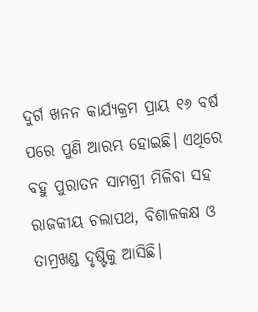ଦୁର୍ଗ ଖନନ କାର୍ଯ୍ୟକ୍ରମ ପ୍ରାୟ ୧୬ ବର୍ଷ ପରେ ପୁଣି ଆରମ୍ଭ ହୋଇଛି। ଏଥିରେ ବହୁ ପୁରାତନ ସାମଗ୍ରୀ ମିଳିବା ସହ ରାଜକୀୟ ଚଲାପଥ, ବିଶାଳକକ୍ଷ ଓ ତାମ୍ରଖଣ୍ଡ ଦୃଷ୍ଟିକୁ ଆସିଛି।